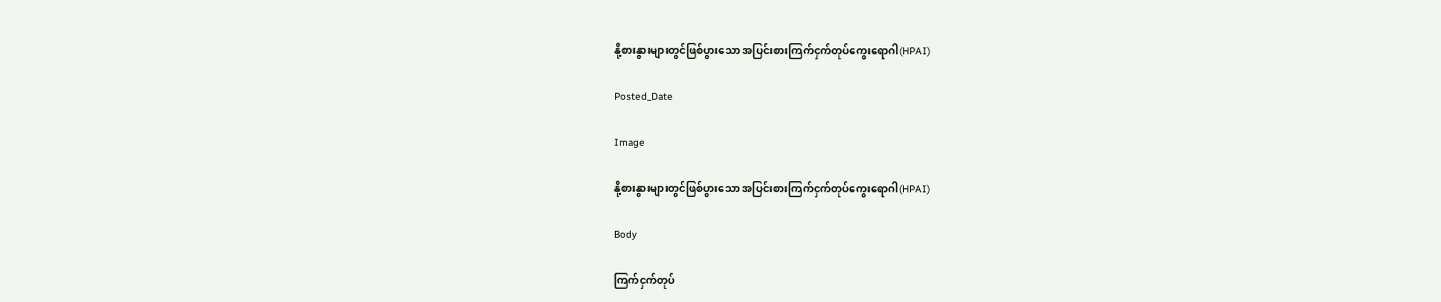နို့စားနွားများတွင်ဖြစ်ပွားသော အပြင်းစားကြက်ငှက်တုပ်ကွေးရောဂါ(HPAI)

Posted_Date

Image

နို့စားနွားများတွင်ဖြစ်ပွားသော အပြင်းစားကြက်ငှက်တုပ်ကွေးရောဂါ(HPAI)

Body

ကြက်ငှက်တုပ်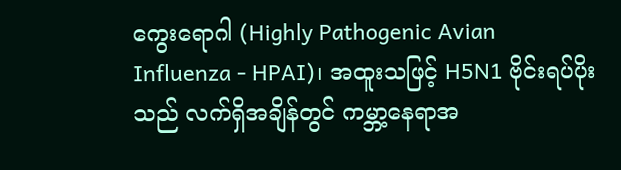ကွေးရောဂါ (Highly Pathogenic Avian Influenza - HPAI)၊ အထူးသဖြင့် H5N1 ဗိုင်းရပ်ပိုးသည် လက်ရှိအချိန်တွင် ကမ္ဘာ့နေရာအ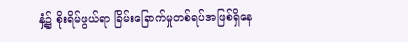နှံ့၌ စိုးရိမ်ဖွယ်ရာ ခြိမ်းခြောက်မှုတစ်ရပ်အဖြစ်ရှိနေ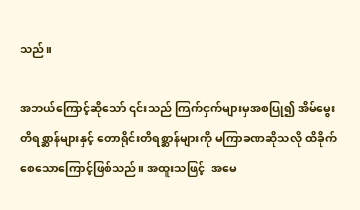သည်။

အဘယ်ကြောင့်ဆိုသော် ၎င်းသည် ကြက်ငှက်များမှအစပြု၍ အိမ်မွေးတိရစ္ဆာန်များနှင့် တောရိုင်းတိရစ္ဆာန်များကို မကြာခဏဆိုသလို ထိခိုက်စေသောကြောင့်ဖြစ်သည်။ အထူးသဖြင့်  အမေ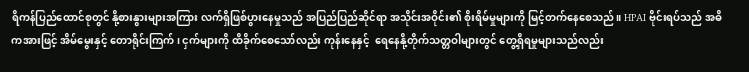ရိကန်ပြည်ထောင်စုတွင် နို့စားနွားများအကြား လက်ရှိဖြစ်ပွားနေမှုသည် အပြည်ပြည်ဆိုင်ရာ အသိုင်းအဝိုင်း၏ စိုးရိမ်မှုများကို မြင့်တက်နေစေသည်။ HPAI ဗိုင်းရပ်သည် အဓိကအားဖြင့် အိမ်မွေးနှင့် တောရိုင်းကြက်၊ ငှက်များကို ထိခိုက်စေသော်လည်း ကုန်းနေနှင့်  ရေနေနို့တိုက်သတ္တဝါများတွင် တွေ့ရှိရမှုများသည်လည်း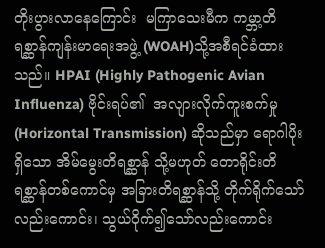တိုးပွားလာနေကြောင်း  မကြာသေးမီက ကမ္ဘာ့တိရစ္ဆာန်ကျန်းမာရေးအဖွဲ့ (WOAH)သို့အစီရင်ခံထားသည်။ HPAI (Highly Pathogenic Avian Influenza) ဗိုင်းရပ်၏  အလျားလိုက်ကူးစက်မှု (Horizontal Transmission) ဆိုသည်မှာ ရောဂါပိုးရှိသော အိမ်မွေးတိရစ္ဆာန် သို့မဟုတ် တောရိုင်းတိရစ္ဆာန်တစ်ကောင်မှ အခြားတိရစ္ဆာန်သို့ တိုက်ရိုက်သော်လည်းကောင်း၊ သွယ်ဝိုက်၍သော်လည်းကောင်း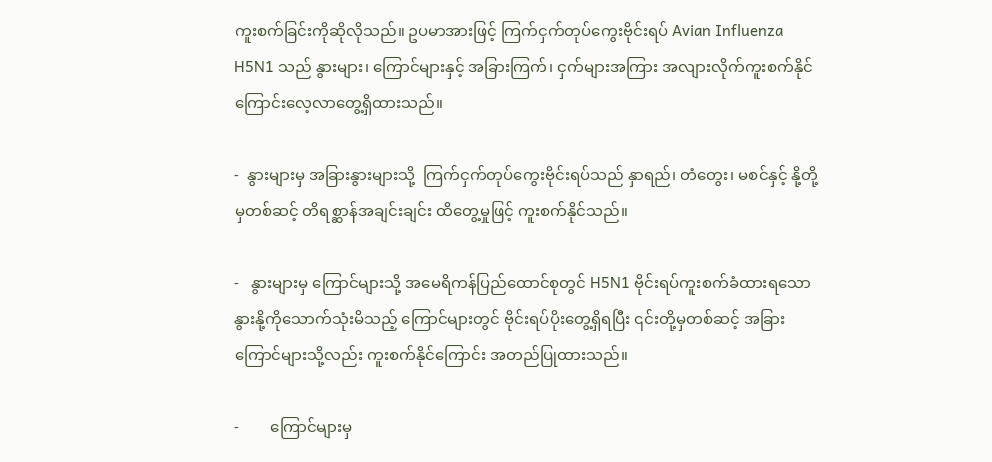ကူးစက်ခြင်းကိုဆိုလိုသည်။ ဥပမာအားဖြင့် ကြက်ငှက်တုပ်ကွေးဗိုင်းရပ် Avian Influenza H5N1 သည် နွားများ၊ ကြောင်များနှင့် အခြားကြက်၊ ငှက်များအကြား အလျားလိုက်ကူးစက်နိုင်ကြောင်းလေ့လာတွေ့ရှိထားသည်။

-  နွားများမှ အခြားနွားများသို့  ကြက်ငှက်တုပ်ကွေးဗိုင်းရပ်သည် နှာရည်၊ တံတွေး၊ မစင်နှင့် နို့တို့မှတစ်ဆင့် တိရစ္ဆာန်အချင်းချင်း ထိတွေ့မှုဖြင့် ကူးစက်နိုင်သည်။

-   နွားများမှ ကြောင်များသို့ အမေရိကန်ပြည်ထောင်စုတွင် H5N1 ဗိုင်းရပ်ကူးစက်ခံထားရသော နွားနို့ကိုသောက်သုံးမိသည့် ကြောင်များတွင် ဗိုင်းရပ်ပိုးတွေ့ရှိရပြီး ၎င်းတို့မှတစ်ဆင့် အခြားကြောင်များသို့လည်း ကူးစက်နိုင်ကြောင်း အတည်ပြုထားသည်။

-        ကြောင်များမှ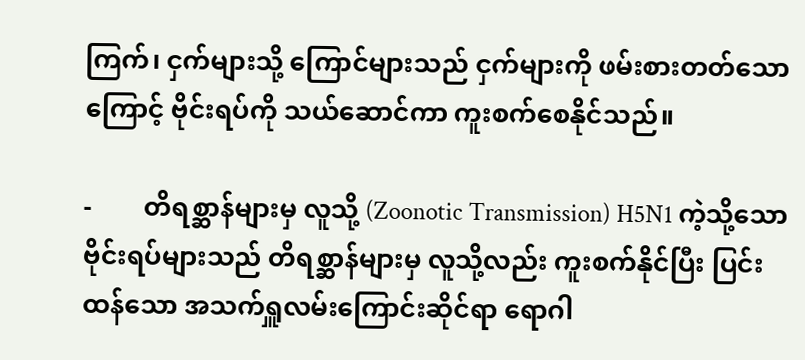ကြက်၊ ငှက်များသို့ ကြောင်များသည် ငှက်များကို ဖမ်းစားတတ်သောကြောင့် ဗိုင်းရပ်ကို သယ်ဆောင်ကာ ကူးစက်စေနိုင်သည်။

-        တိရစ္ဆာန်များမှ လူသို့ (Zoonotic Transmission) H5N1 ကဲ့သို့သော ဗိုင်းရပ်များသည် တိရစ္ဆာန်များမှ လူသို့လည်း ကူးစက်နိုင်ပြီး ပြင်းထန်သော အသက်ရှူလမ်းကြောင်းဆိုင်ရာ ရောဂါ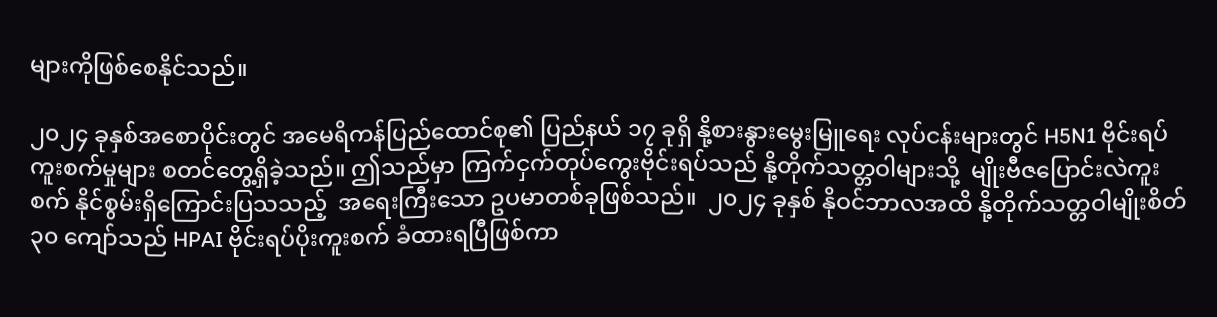များကိုဖြစ်စေနိုင်သည်။

၂၀၂၄ ခုနှစ်အစောပိုင်းတွင် အမေရိကန်ပြည်ထောင်စု၏ ပြည်နယ် ၁၇ ခုရှိ နို့စားနွားမွေးမြူရေး လုပ်ငန်းများတွင် H5N1 ဗိုင်းရပ်ကူးစက်မှုများ စတင်တွေ့ရှိခဲ့သည်။ ဤသည်မှာ ကြက်ငှက်တုပ်ကွေးဗိုင်းရပ်သည် နို့တိုက်သတ္တဝါများသို့  မျိုးဗီဇပြောင်းလဲကူးစက် နိုင်စွမ်းရှိကြောင်းပြသသည့်  အရေးကြီးသော ဥပမာတစ်ခုဖြစ်သည်။  ၂၀၂၄ ခုနှစ် နိုဝင်ဘာလအထိ နို့တိုက်သတ္တဝါမျိုးစိတ် ၃၀ ကျော်သည် HPAI ဗိုင်းရပ်ပိုးကူးစက် ခံထားရပြီဖြစ်ကာ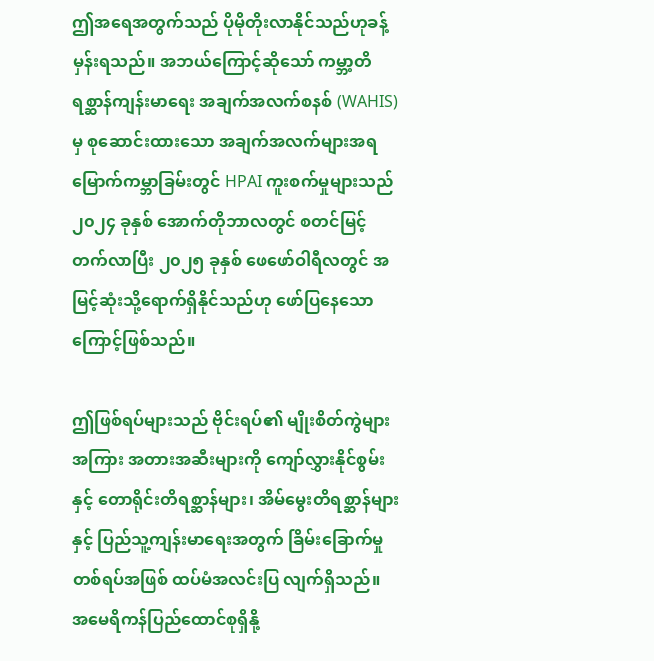ဤအရေအတွက်သည် ပိုမိုတိုးလာနိုင်သည်ဟုခန့်မှန်းရသည်။ အဘယ်ကြောင့်ဆိုသော် ကမ္ဘာ့တိရစ္ဆာန်ကျန်းမာရေး အချက်အလက်စနစ် (WAHIS)မှ စုဆောင်းထားသော အချက်အလက်များအရ မြောက်ကမ္ဘာခြမ်းတွင် HPAI ကူးစက်မှုများသည် ၂၀၂၄ ခုနှစ် အောက်တိုဘာလတွင် စတင်မြင့်တက်လာပြီး ၂၀၂၅ ခုနှစ် ဖေဖော်ဝါရီလတွင် အမြင့်ဆုံးသို့ရောက်ရှိနိုင်သည်ဟု ဖော်ပြနေသောကြောင့်ဖြစ်သည်။

ဤဖြစ်ရပ်များသည် ဗိုင်းရပ်၏ မျိုးစိတ်ကွဲများအကြား အတားအဆီးများကို ကျော်လွှားနိုင်စွမ်းနှင့် တောရိုင်းတိရစ္ဆာန်များ၊ အိမ်မွေးတိရစ္ဆာန်များနှင့် ပြည်သူ့ကျန်းမာရေးအတွက် ခြိမ်းခြောက်မှုတစ်ရပ်အဖြစ် ထပ်မံအလင်းပြ လျက်ရှိသည်။ အမေရိကန်ပြည်ထောင်စုရှိနို့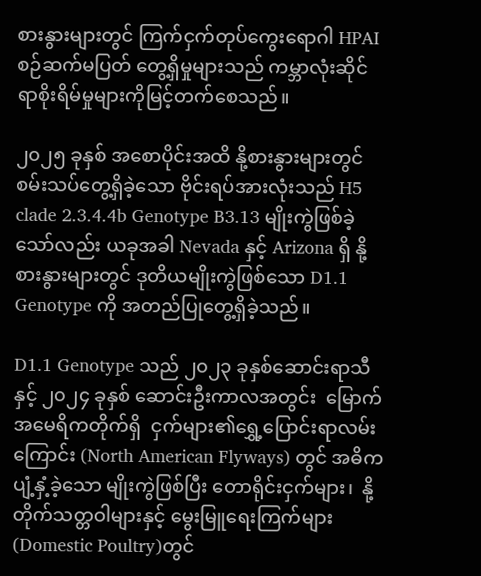စားနွားများတွင် ကြက်ငှက်တုပ်ကွေးရောဂါ HPAI စဉ်ဆက်မပြတ် တွေ့ရှိမှုများသည် ကမ္ဘာလုံးဆိုင်ရာစိုးရိမ်မှုများကိုမြင့်တက်စေသည်။

၂၀၂၅ ခုနှစ် အစောပိုင်းအထိ နို့စားနွားများတွင် စမ်းသပ်တွေ့ရှိခဲ့သော ဗိုင်းရပ်အားလုံးသည် H5 clade 2.3.4.4b Genotype B3.13 မျိုးကွဲဖြစ်ခဲ့သော်လည်း ယခုအခါ Nevada နှင့် Arizona ရှိ နို့စားနွားများတွင် ဒုတိယမျိုးကွဲဖြစ်သော D1.1 Genotype ကို အတည်ပြုတွေ့ရှိခဲ့သည်။

D1.1 Genotype သည် ၂၀၂၃ ခုနှစ်ဆောင်းရာသီနှင့် ၂၀၂၄ ခုနှစ် ဆောင်းဦးကာလအတွင်း  မြောက်အမေရိကတိုက်ရှိ  ငှက်များ၏ရွှေ့ပြောင်းရာလမ်းကြောင်း (North American Flyways) တွင် အဓိကပျံ့နှံ့ခဲ့သော မျိုးကွဲဖြစ်ပြီး တောရိုင်းငှက်များ၊  နို့တိုက်သတ္တဝါများနှင့် မွေးမြူရေးကြက်များ (Domestic Poultry)တွင်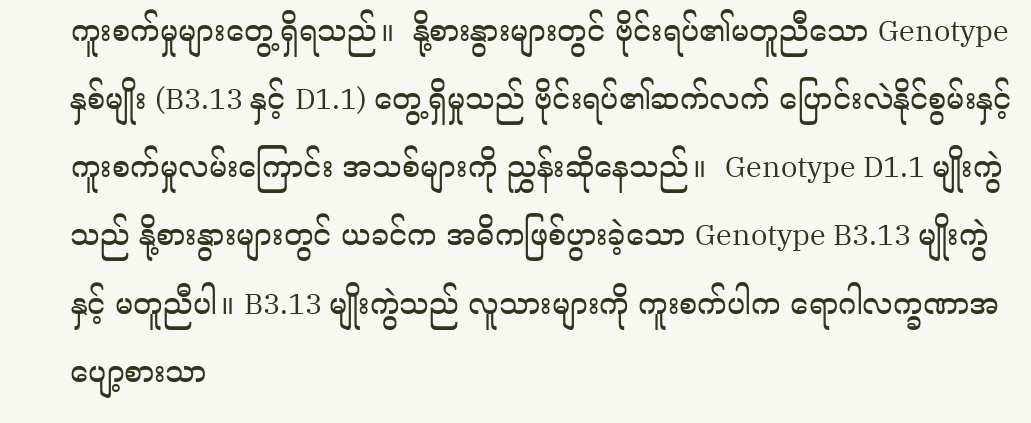ကူးစက်မှုများတွေ့ရှိရသည်။  နို့စားနွားများတွင် ဗိုင်းရပ်၏မတူညီသော Genotype နှစ်မျိုး (B3.13 နှင့် D1.1) တွေ့ရှိမှုသည် ဗိုင်းရပ်၏ဆက်လက် ပြောင်းလဲနိုင်စွမ်းနှင့် ကူးစက်မှုလမ်းကြောင်း အသစ်များကို ညွှန်းဆိုနေသည်။  Genotype D1.1 မျိုးကွဲသည် နို့စားနွားများတွင် ယခင်က အဓိကဖြစ်ပွားခဲ့သော Genotype B3.13 မျိုးကွဲနှင့် မတူညီပါ။ B3.13 မျိုးကွဲသည် လူသားများကို ကူးစက်ပါက ရောဂါလက္ခဏာအပျော့စားသာ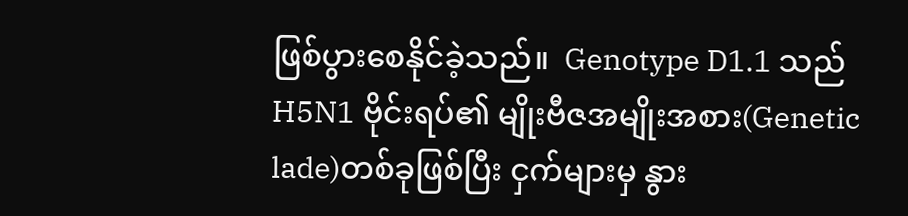ဖြစ်ပွားစေနိုင်ခဲ့သည်။  Genotype D1.1 သည် H5N1 ဗိုင်းရပ်၏ မျိုးဗီဇအမျိုးအစား(Genetic lade)တစ်ခုဖြစ်ပြီး ငှက်များမှ နွား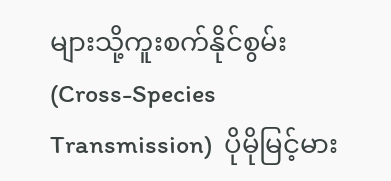များသို့ကူးစက်နိုင်စွမ်း (Cross-Species  Transmission)  ပိုမိုမြင့်မား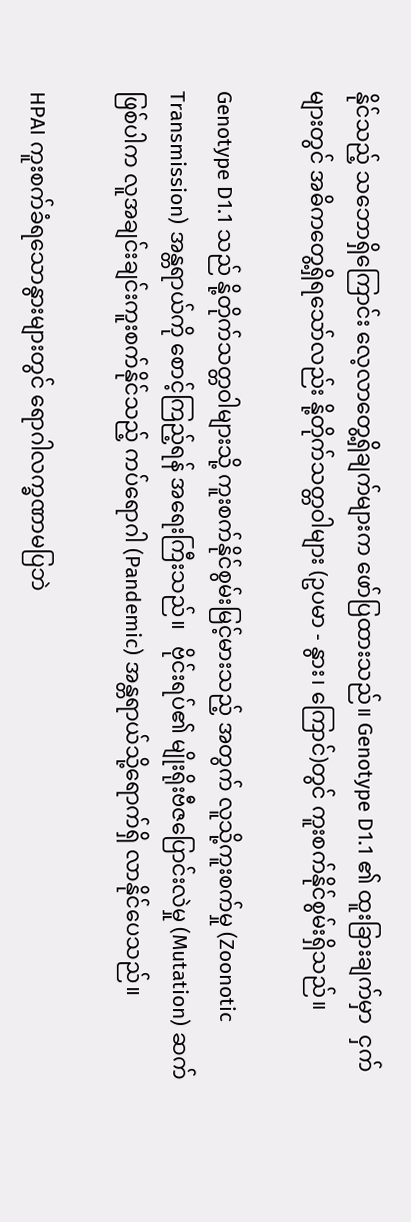နိုင်သည့် သဘောရှိကြောင်း လေ့လာတွေ့ရှိချက်များက ဖော်ပြထားသည်။ Genotype D1.1 ၏ ထူးခြားချက်မှာ  ငှက်များတွင် အဓိကတွေ့ရှိရသော်လည်း နို့တိုက်သတ္တဝါများ (ဥပမာ - နွား၊ ကြောင်)တွင် ကူးစက်နိုင်စွမ်းရှိသည်။

Genotype D1.1 သည် နို့တိုက်သတ္တဝါများသို့ ကူးစက်နိုင်စွမ်းမြင့်မားသည့် အတွက် လူသို့ကူးစက်မှု (Zoonotic Transmission) အန္တရာယ်ကို စောင့်ကြည့်ရန် အရေးကြီးသည်။   ဗိုင်းရပ်၏ မျိုးရိုးဗီဇပြောင်းလဲမှု (Mutation) ဆက်ဖြစ်ပါက လူအချင်းချင်းကူးစက်နိုင်သည့် ကပ်ရောဂါ (Pandemic) အန္တရာယ်သို့ရောက်ရှိ လာနိုင်ပေသည်။

HPAI ကူးစက်ခံရသောနွားများတွင် ရောဂါလက္ခဏာမပြဘဲ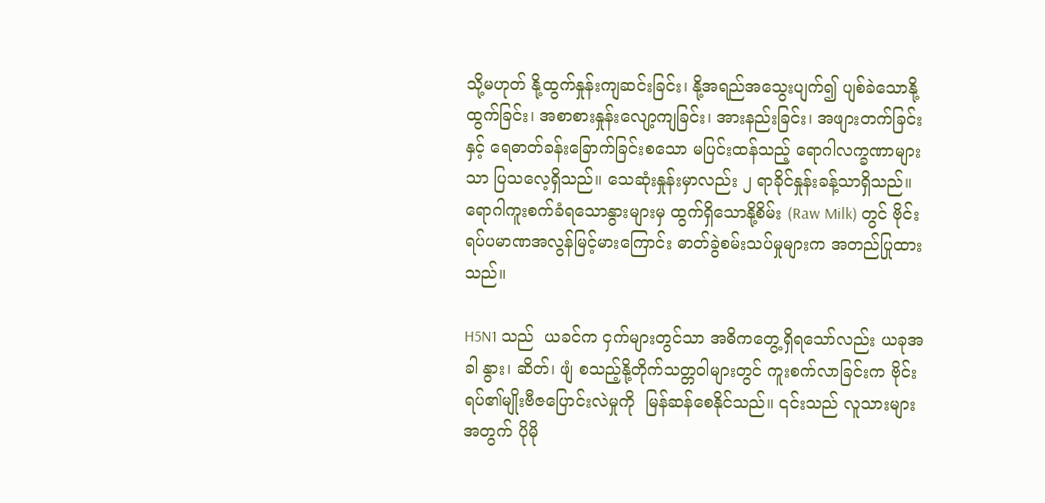သို့မဟုတ် နို့ထွက်နှုန်းကျဆင်းခြင်း၊ နို့အရည်အသွေးပျက်၍ ပျစ်ခဲသောနို့ထွက်ခြင်း၊ အစာစားနှုန်းလျော့ကျခြင်း၊ အားနည်းခြင်း၊ အဖျားတက်ခြင်းနှင့် ရေဓာတ်ခန်းခြောက်ခြင်းစသော မပြင်းထန်သည့် ရောဂါလက္ခဏာများသာ ပြသလေ့ရှိသည်။ သေဆုံးနှုန်းမှာလည်း ၂ ရာခိုင်နှုန်းခန့်သာရှိသည်။ ရောဂါကူးစက်ခံရသောနွားများမှ ထွက်ရှိသောနို့စိမ်း (Raw Milk) တွင် ဗိုင်းရပ်ပမာဏအလွန်မြင့်မားကြောင်း ဓာတ်ခွဲစမ်းသပ်မှုများက အတည်ပြုထားသည်။

H5N1 သည်  ယခင်က ငှက်များတွင်သာ အဓိကတွေ့ရှိရသော်လည်း ယခုအခါ နွား၊ ဆိတ်၊ ဖျံ စသည့်နို့တိုက်သတ္တဝါများတွင် ကူးစက်လာခြင်းက ဗိုင်းရပ်၏မျိုးဗီဇပြောင်းလဲမှုကို  မြန်ဆန်စေနိုင်သည်။ ၎င်းသည် လူသားများအတွက် ပိုမို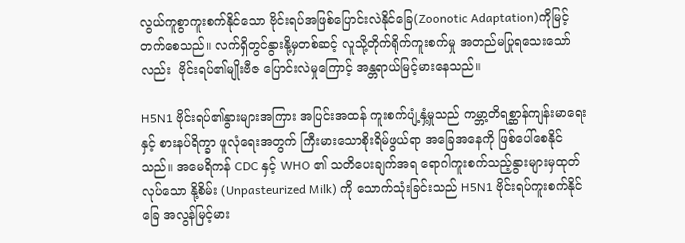လွယ်ကူစွာကူးစက်နိုင်သော ဗိုင်းရပ်အဖြစ်ပြောင်းလဲနိုင်ခြေ(Zoonotic Adaptation)ကိုမြင့်တက်စေသည်။ လက်ရှိတွင်နွားနို့မှတစ်ဆင့် လူသို့တိုက်ရိုက်ကူးစက်မှု အတည်မပြုရသေးသော်လည်း  ဗိုင်းရပ်၏မျိုးဗီဇ ပြောင်းလဲမှုကြောင့် အန္တရာယ်မြင့်မားနေသည်။

H5N1 ဗိုင်းရပ်၏နွားများအကြား အပြင်းအထန် ကူးစက်ပျံ့နှံ့မှုသည် ကမ္ဘာ့တိရစ္ဆာန်ကျန်းမာရေးနှင့် စားနပ်ရိက္ခာ ဖူလုံရေးအတွက် ကြီးမားသောစိုးရိမ်ဖွယ်ရာ အခြေအနေကို ဖြစ်ပေါ်စေနိုင်သည်။ အမေရိကန် CDC နှင့် WHO ၏ သတိပေးချက်အရ ရောဂါကူးစက်သည့်နွားများမှထုတ်လုပ်သော နို့စိမ်း (Unpasteurized Milk) ကို သောက်သုံးခြင်းသည် H5N1 ဗိုင်းရပ်ကူးစက်နိုင်ခြေ အလွန်မြင့်မား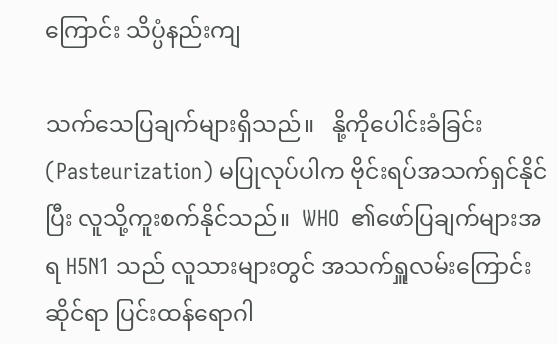ကြောင်း သိပ္ပံနည်းကျ

သက်သေပြချက်များရှိသည်။   နို့ကိုပေါင်းခံခြင်း (Pasteurization) မပြုလုပ်ပါက ဗိုင်းရပ်အသက်ရှင်နိုင်ပြီး လူသို့ကူးစက်နိုင်သည်။  WHO  ၏ဖော်ပြချက်များအရ H5N1 သည် လူသားများတွင် အသက်ရှူလမ်းကြောင်း ဆိုင်ရာ ပြင်းထန်ရောဂါ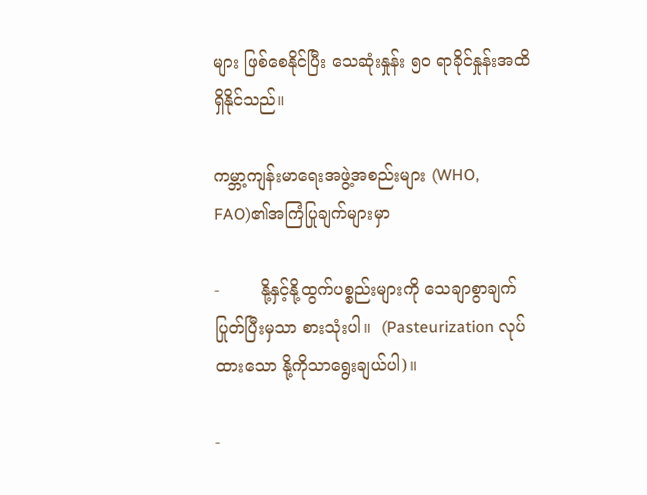များ ဖြစ်စေနိုင်ပြီး သေဆုံးနှုန်း ၅၀ ရာခိုင်နှုန်းအထိ ရှိနိုင်သည်။

ကမ္ဘာ့ကျန်းမာရေးအဖွဲ့အစည်းများ (WHO, FAO)၏အကြံပြုချက်များမှာ

-        နို့နှင့်နို့ထွက်ပစ္စည်းများကို သေချာစွာချက်ပြုတ်ပြီးမှသာ စားသုံးပါ။  (Pasteurization လုပ်ထားသော နို့ကိုသာရွေးချယ်ပါ)။

-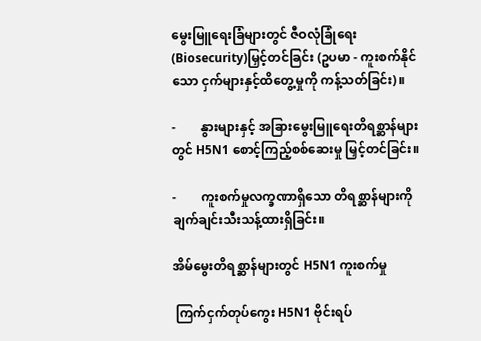မွေးမြူရေးခြံများတွင် ဇီဝလုံခြုံရေး (Biosecurity)မြှင့်တင်ခြင်း (ဥပမာ - ကူးစက်နိုင်သော ငှက်များနှင့်ထိတွေ့မှုကို ကန့်သတ်ခြင်း)။

-        နွားများနှင့် အခြားမွေးမြူရေးတိရစ္ဆာန်များတွင် H5N1 စောင့်ကြည့်စစ်ဆေးမှု မြှင့်တင်ခြင်း။

-        ကူးစက်မှုလက္ခဏာရှိသော တိရစ္ဆာန်များကို ချက်ချင်းသီးသန့်ထားရှိခြင်း။

အိမ်မွေးတိရစ္ဆာန်များတွင် H5N1 ကူးစက်မှု

 ကြက်ငှက်တုပ်ကွေး H5N1 ဗိုင်းရပ်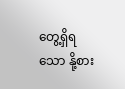တွေ့ရှိရသော နို့စား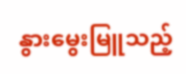နွားမွေးမြူသည့်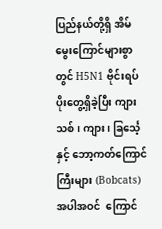ပြည်နယ်တို့ရှိ အိမ်မွေးကြောင်များစွာတွင် H5N1 ဗိုင်းရပ်ပိုးတွေ့ရှိခဲ့ပြီး ကျားသစ်၊ ကျား၊ ခြင်္သေ့နှင့် ဘော့ကတ်ကြောင်ကြီးများ (Bobcats) အပါအဝင်  ကြောင်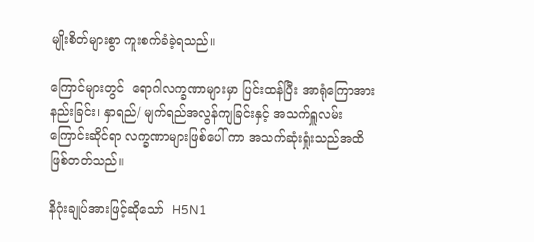မျိုးစိတ်များစွာ ကူးစက်ခံခဲ့ရသည်။

ကြောင်များတွင်  ရောဂါလက္ခဏာများမှာ ပြင်းထန်ပြီး အာရုံကြောအားနည်းခြင်း၊ နှာရည်/ မျက်ရည်အလွန်ကျခြင်းနှင့် အသက်ရှူလမ်းကြောင်းဆိုင်ရာ လက္ခဏာများဖြစ်ပေါ် ကာ အသက်ဆုံးရှုံးသည်အထိ ဖြစ်တတ်သည်။

နိဂုံးချုပ်အားဖြင့်ဆိုသော်  H5N1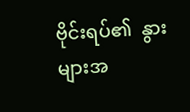ဗိုင်းရပ်၏  နွားများအ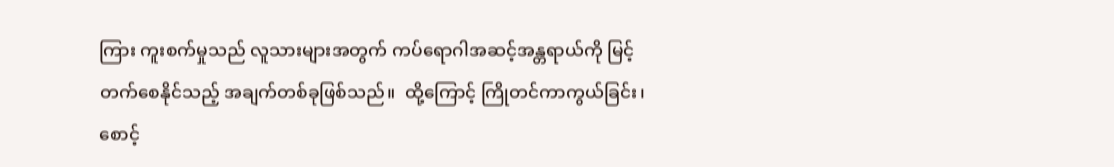ကြား ကူးစက်မှုသည် လူသားများအတွက် ကပ်ရောဂါအဆင့်အန္တရာယ်ကို မြင့်တက်စေနိုင်သည့် အချက်တစ်ခုဖြစ်သည်။  ထို့ကြောင့် ကြိုတင်ကာကွယ်ခြင်း၊ စောင့်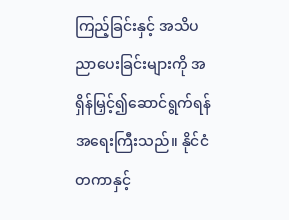ကြည့်ခြင်းနှင့် အသိပညာပေးခြင်းများကို အရှိန်မြှင့်၍ဆောင်ရွက်ရန် အရေးကြီးသည်။ နိုင်ငံတကာနှင့်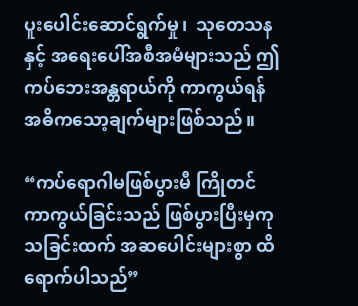ပူးပေါင်းဆောင်ရွက်မှု၊  သုတေသနနှင့် အရေးပေါ်အစီအမံများသည် ဤကပ်ဘေးအန္တရာယ်ကို ကာကွယ်ရန် အဓိကသော့ချက်များဖြစ်သည်။

“ကပ်ရောဂါမဖြစ်ပွားမီ ကြိုတင်ကာကွယ်ခြင်းသည် ဖြစ်ပွားပြီးမှကုသခြင်းထက် အဆပေါင်းများစွာ ထိရောက်ပါသည်”